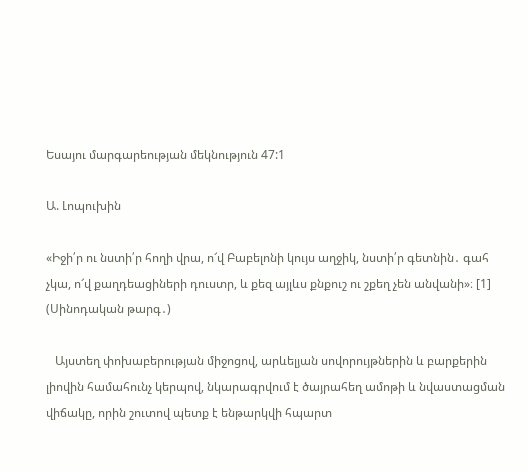Եսայու մարգարեության մեկնություն 47:1

Ա. Լոպուխին

«Իջի՛ր ու նստի՛ր հողի վրա, ո՜վ Բաբելոնի կույս աղջիկ, նստի՛ր գետնին․ գահ չկա, ո՜վ քաղդեացիների դուստր, և քեզ այլևս քնքուշ ու շքեղ չեն անվանի»։ [1] (Սինոդական թարգ․)

   Այստեղ փոխաբերության միջոցով, արևելյան սովորույթներին և բարքերին լիովին համահունչ կերպով, նկարագրվում է ծայրահեղ ամոթի և նվաստացման վիճակը, որին շուտով պետք է ենթարկվի հպարտ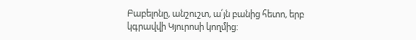Բաբելոնը, անշուշտ, ա՛յն բանից հետո, երբ կգրավվի Կյուրոսի կողմից: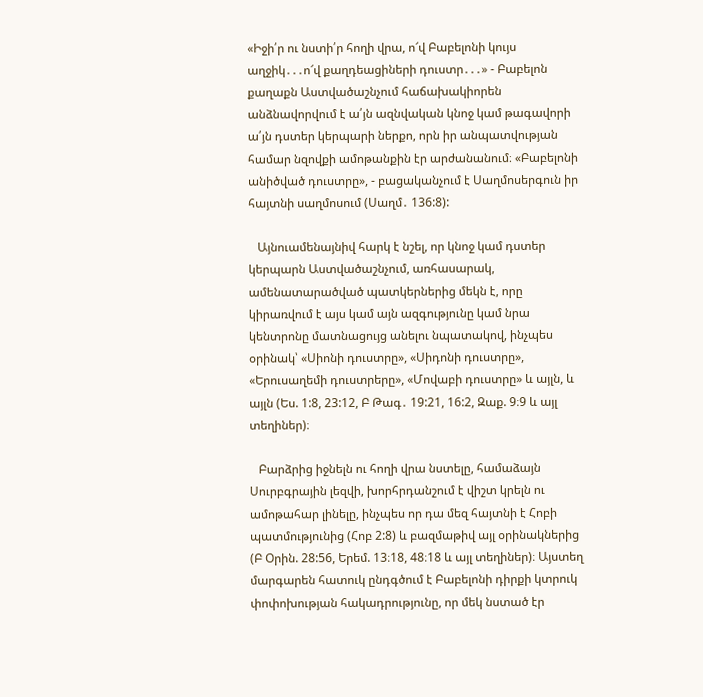«Իջի՛ր ու նստի՛ր հողի վրա, ո՜վ Բաբելոնի կույս աղջիկ․․․ո՜վ քաղդեացիների դուստր․․․» - Բաբելոն քաղաքն Աստվածաշնչում հաճախակիորեն անձնավորվում է ա՛յն ազնվական կնոջ կամ թագավորի ա՛յն դստեր կերպարի ներքո, որն իր անպատվության համար նզովքի ամոթանքին էր արժանանում։ «Բաբելոնի անիծված դուստրը», - բացականչում է Սաղմոսերգուն իր հայտնի սաղմոսում (Սաղմ․ 136:8):

   Այնուամենայնիվ հարկ է նշել, որ կնոջ կամ դստեր կերպարն Աստվածաշնչում, առհասարակ, ամենատարածված պատկերներից մեկն է, որը կիրառվում է այս կամ այն ազգությունը կամ նրա կենտրոնը մատնացույց անելու նպատակով, ինչպես օրինակ՝ «Սիոնի դուստրը», «Սիդոնի դուստրը», «Երուսաղեմի դուստրերը», «Մովաբի դուստրը» և այլն, և այլն (Ես. 1:8, 23:12, Բ Թագ․ 19:21, 16:2, Զաք. 9։9 և այլ տեղիներ)։

   Բարձրից իջնելն ու հողի վրա նստելը, համաձայն Սուրբգրային լեզվի, խորհրդանշում է վիշտ կրելն ու ամոթահար լինելը, ինչպես որ դա մեզ հայտնի է Հոբի պատմությունից (Հոբ 2:8) և բազմաթիվ այլ օրինակներից (Բ Օրին. 28:56, Երեմ. 13։18, 48։18 և այլ տեղիներ)։ Այստեղ մարգարեն հատուկ ընդգծում է Բաբելոնի դիրքի կտրուկ փոփոխության հակադրությունը, որ մեկ նստած էր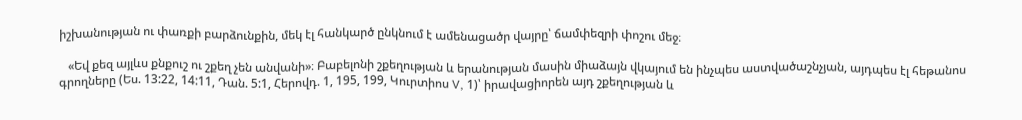իշխանության ու փառքի բարձունքին, մեկ էլ հանկարծ ընկնում է ամենացածր վայրը՝ ճամփեզրի փոշու մեջ։

   «Եվ քեզ այլևս քնքուշ ու շքեղ չեն անվանի»։ Բաբելոնի շքեղության և երանության մասին միաձայն վկայում են ինչպես աստվածաշնչյան, այդպես էլ հեթանոս գրողները (Ես. 13:22, 14:11, Դան. 5:1, Հերովդ. 1, 195, 199, Կուրտիոս V, 1)՝ իրավացիորեն այդ շքեղության և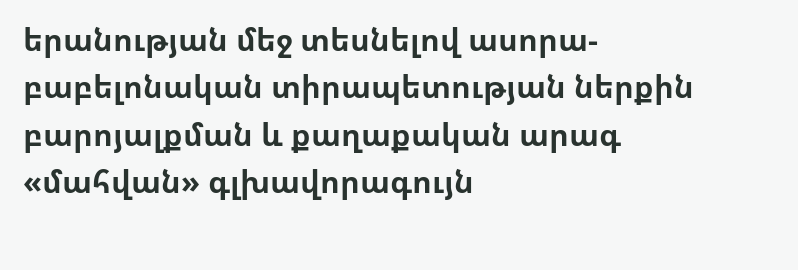երանության մեջ տեսնելով ասորա-բաբելոնական տիրապետության ներքին բարոյալքման և քաղաքական արագ «մահվան» գլխավորագույն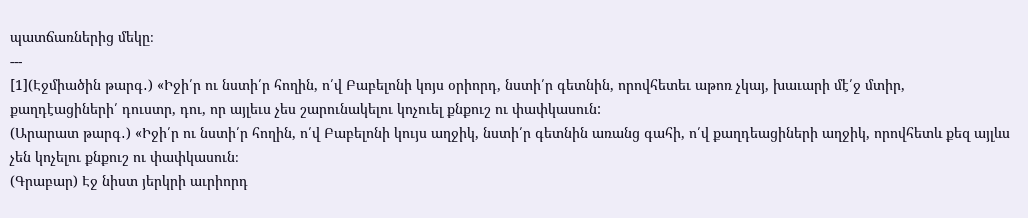պատճառներից մեկը։
---
[1](Էջմիածին թարգ․) «Իջի՛ր ու նստի՛ր հողին, ո՛վ Բաբելոնի կոյս օրիորդ, նստի՛ր գետնին, որովհետեւ աթոռ չկայ, խաւարի մէ՛ջ մտիր, քաղդէացիների՛ դուստր, դու, որ այլեւս չես շարունակելու կոչուել քնքուշ ու փափկասուն:
(Արարատ թարգ․) «Իջի՛ր ու նստի՛ր հողին, ո՛վ Բաբելոնի կույս աղջիկ, նստի՛ր գետնին առանց գահի, ո՛վ քաղդեացիների աղջիկ, որովհետև քեզ այլևս չեն կոչելու քնքուշ ու փափկասուն։
(Գրաբար) Էջ նիստ յերկրի աւրիորդ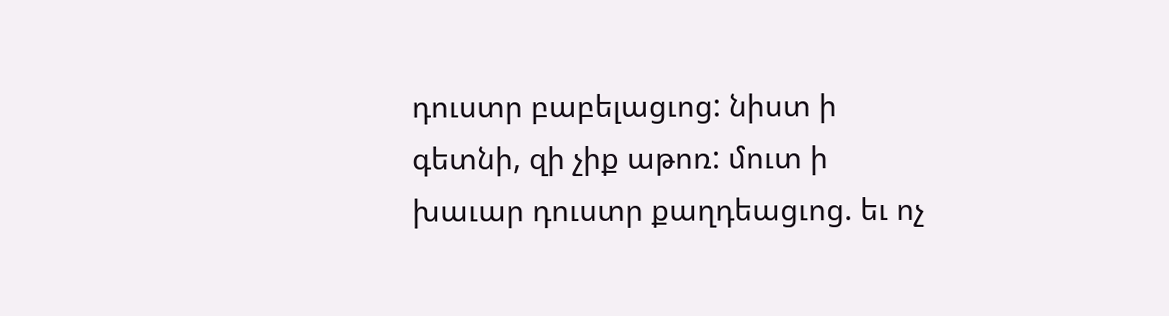դուստր բաբելացւոց: նիստ ի գետնի, զի չիք աթոռ: մուտ ի խաւար դուստր քաղդեացւոց. եւ ոչ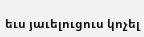եւս յաւելուցուս կոչել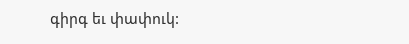գիրգ եւ փափուկ: